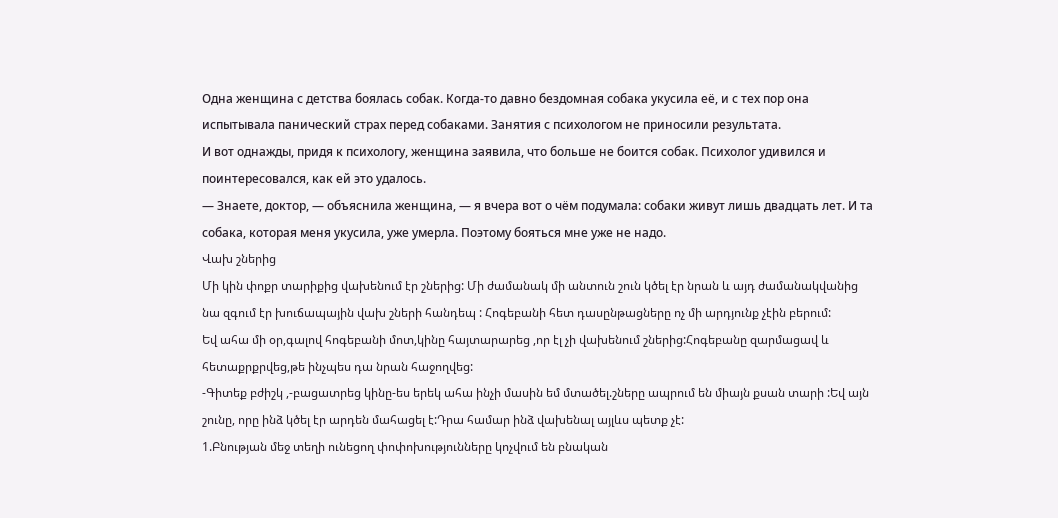Одна женщина с детства боялась собак. Когда-то давно бездомная собака укусила её, и с тех пор она испытывала панический страх перед собаками. Занятия с психологом не приносили результата.
И вот однажды, придя к психологу, женщина заявила, что больше не боится собак. Психолог удивился и поинтересовался, как ей это удалось.
— Знаете, доктор, — объяснила женщина, — я вчера вот о чём подумала: собаки живут лишь двадцать лет. И та собака, которая меня укусила, уже умерла. Поэтому бояться мне уже не надо.
Վախ շներից
Մի կին փոքր տարիքից վախենում էր շներից: Մի ժամանակ մի անտուն շուն կծել էր նրան և այդ ժամանակվանից նա զգում էր խուճապային վախ շների հանդեպ : Հոգեբանի հետ դասընթացները ոչ մի արդյունք չէին բերում:
Եվ ահա մի օր,գալով հոգեբանի մոտ,կինը հայտարարեց ,որ էլ չի վախենում շներից:Հոգեբանը զարմացավ և հետաքրքրվեց,թե ինչպես դա նրան հաջողվեց:
-Գիտեք բժիշկ ,-բացատրեց կինը-ես երեկ ահա ինչի մասին եմ մտածել.շները ապրում են միայն քսան տարի :Եվ այն շունը, որը ինձ կծել էր արդեն մահացել է:Դրա համար ինձ վախենալ այլևս պետք չէ:
1.Բնության մեջ տեղի ունեցող փոփոխությունները կոչվում են բնական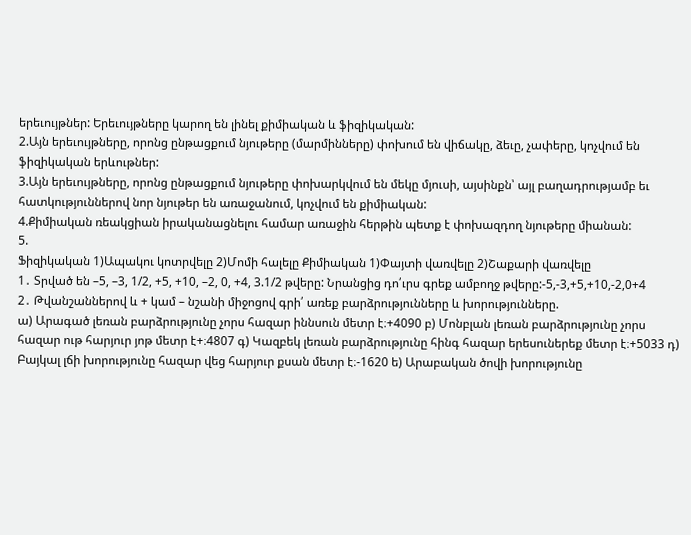երեւույթներ: Երեւույթները կարող են լինել քիմիական և ֆիզիկական:
2.Այն երեւույթները, որոնց ընթացքում նյութերը (մարմինները) փոխում են վիճակը, ձեւը, չափերը, կոչվում են ֆիզիկական երևութներ:
3.Այն երեւույթները, որոնց ընթացքում նյութերը փոխարկվում են մեկը մյուսի, այսինքն՝ այլ բաղադրությամբ եւ հատկություններով նոր նյութեր են առաջանում, կոչվում են քիմիական:
4.Քիմիական ռեակցիան իրականացնելու համար առաջին հերթին պետք է փոխազդող նյութերը միանան:
5.
Ֆիզիկական 1)Ապակու կոտրվելը 2)Մոմի հալելը Քիմիական 1)Փայտի վառվելը 2)Շաքարի վառվելը
1․ Տրված են –5, –3, 1/2, +5, +10, –2, 0, +4, 3.1/2 թվերը: Նրանցից դո՛ւրս գրեք ամբողջ թվերը:-5,-3,+5,+10,-2,0+4
2․ Թվանշաններով և + կամ – նշանի միջոցով գրի՛ առեք բարձրությունները և խորությունները.
ա) Արագած լեռան բարձրությունը չորս հազար իննսուն մետր է։+4090 բ) Մոնբլան լեռան բարձրությունը չորս հազար ութ հարյուր յոթ մետր է+։4807 գ) Կազբեկ լեռան բարձրությունը հինգ հազար երեսուներեք մետր է։+5033 դ) Բայկալ լճի խորությունը հազար վեց հարյուր քսան մետր է։-1620 ե) Արաբական ծովի խորությունը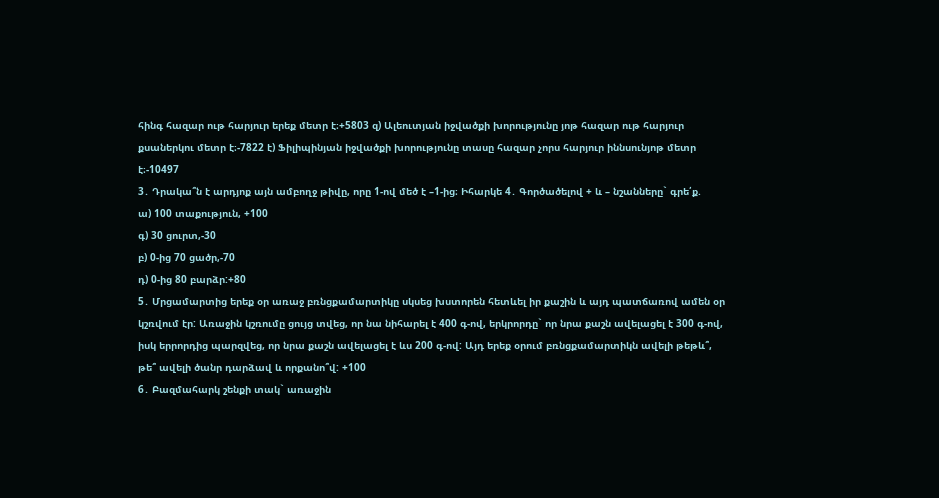հինգ հազար ութ հարյուր երեք մետր է։+5803 զ) Ալեուտյան իջվածքի խորությունը յոթ հազար ութ հարյուր քսաներկու մետր է։-7822 է) Ֆիլիպինյան իջվածքի խորությունը տասը հազար չորս հարյուր իննսունյոթ մետր է։-10497
3․ Դրակա՞ն է արդյոք այն ամբողջ թիվը, որը 1-ով մեծ է –1-ից։ Իհարկե 4․ Գործածելով + և – նշանները` գրե՛ք.
ա) 100 տաքություն, +100
գ) 30 ցուրտ,-30
բ) 0-ից 70 ցածր,-70
դ) 0-ից 80 բարձր:+80
5․ Մրցամարտից երեք օր առաջ բռնցքամարտիկը սկսեց խստորեն հետևել իր քաշին և այդ պատճառով ամեն օր կշռվում էր: Առաջին կշռումը ցույց տվեց, որ նա նիհարել է 400 գ-ով, երկրորդը` որ նրա քաշն ավելացել է 300 գ-ով, իսկ երրորդից պարզվեց, որ նրա քաշն ավելացել է ևս 200 գ-ով: Այդ երեք օրում բռնցքամարտիկն ավելի թեթև՞, թե՞ ավելի ծանր դարձավ և որքանո՞վ: +100
6․ Բազմահարկ շենքի տակ` առաջին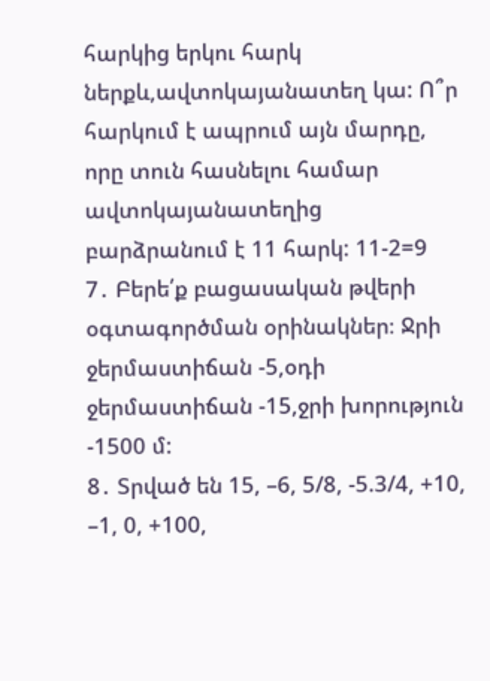հարկից երկու հարկ ներքև,ավտոկայանատեղ կա: Ո՞ր հարկում է ապրում այն մարդը, որը տուն հասնելու համար ավտոկայանատեղից բարձրանում է 11 հարկ: 11-2=9
7․ Բերե՛ք բացասական թվերի օգտագործման օրինակներ։ Ջրի ջերմաստիճան -5,օդի ջերմաստիճան -15,ջրի խորություն -1500 մ:
8․ Տրված են 15, –6, 5/8, -5.3/4, +10, –1, 0, +100,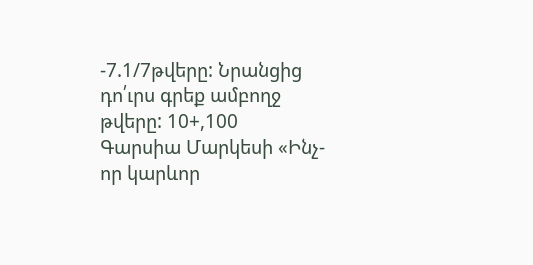-7.1/7թվերը: Նրանցից դո՛ւրս գրեք ամբողջ թվերը: 10+,100
Գարսիա Մարկեսի «Ինչ-որ կարևոր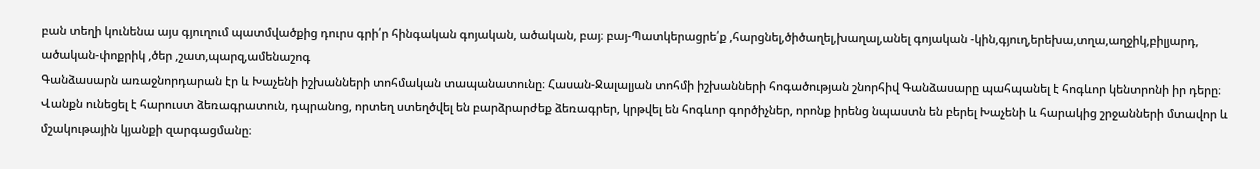բան տեղի կունենա այս գյուղում պատմվածքից դուրս գրի՛ր հինգական գոյական, ածական, բայ։ բայ-Պատկերացրե՛ք ,հարցնել,ծիծաղել,խաղալ,անել գոյական -կին,գյուղ,երեխա,տղա,աղջիկ,բիլյարդ, ածական-փոքրիկ ,ծեր ,շատ,պարզ,ամենաշոգ
Գանձասարն առաջնորդարան էր և Խաչենի իշխանների տոհմական տապանատունը։ Հասան-Ջալալյան տոհմի իշխանների հոգածության շնորհիվ Գանձասարը պահպանել է հոգևոր կենտրոնի իր դերը։ Վանքն ունեցել է հարուստ ձեռագրատուն, դպրանոց, որտեղ ստեղծվել են բարձրարժեք ձեռագրեր, կրթվել են հոգևոր գործիչներ, որոնք իրենց նպաստն են բերել Խաչենի և հարակից շրջանների մտավոր և մշակութային կյանքի զարգացմանը։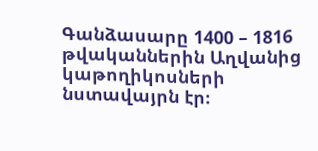Գանձասարը 1400 – 1816 թվականներին Աղվանից կաթողիկոսների նստավայրն էր։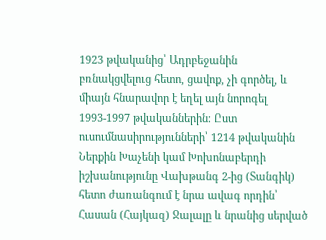1923 թվականից՝ Ադրբեջանին բռնակցվելուց հետո, ցավոք, չի գործել, և միայն հնարավոր է եղել այն նորոգել 1993-1997 թվականներին։ Ըստ ուսումնասիրությունների՝ 1214 թվականին Ներքին Խաչենի կամ Խոխոնաբերդի իշխանությունը Վախթանգ 2-ից (Տանգիկ) հետո ժառանգում է նրա ավագ որդին՝ Հասան (Հայկազ) Ջալալը և նրանից սերված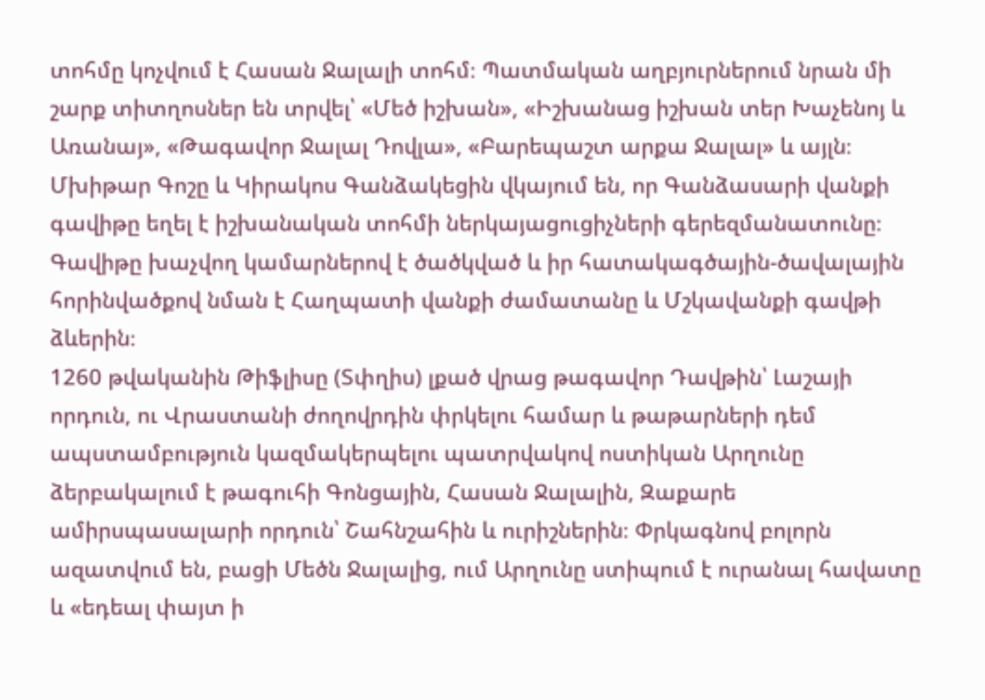տոհմը կոչվում է Հասան Ջալալի տոհմ։ Պատմական աղբյուրներում նրան մի շարք տիտղոսներ են տրվել՝ «Մեծ իշխան», «Իշխանաց իշխան տեր Խաչենոյ և Առանայ», «Թագավոր Ջալալ Դովլա», «Բարեպաշտ արքա Ջալալ» և այլն։
Մխիթար Գոշը և Կիրակոս Գանձակեցին վկայում են, որ Գանձասարի վանքի գավիթը եղել է իշխանական տոհմի ներկայացուցիչների գերեզմանատունը։ Գավիթը խաչվող կամարներով է ծածկված և իր հատակագծային-ծավալային հորինվածքով նման է Հաղպատի վանքի ժամատանը և Մշկավանքի գավթի ձևերին։
1260 թվականին Թիֆլիսը (Տփղիս) լքած վրաց թագավոր Դավթին՝ Լաշայի որդուն, ու Վրաստանի ժողովրդին փրկելու համար և թաթարների դեմ ապստամբություն կազմակերպելու պատրվակով ոստիկան Արղունը ձերբակալում է թագուհի Գոնցային, Հասան Ջալալին, Զաքարե ամիրսպասալարի որդուն՝ Շահնշահին և ուրիշներին։ Փրկագնով բոլորն ազատվում են, բացի Մեծն Ջալալից, ում Արղունը ստիպում է ուրանալ հավատը և «եդեալ փայտ ի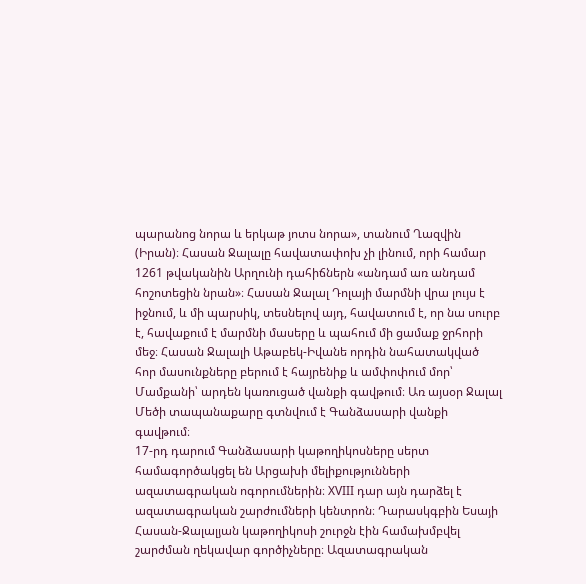պարանոց նորա և երկաթ յոտս նորա», տանում Ղազվին (Իրան)։ Հասան Ջալալը հավատափոխ չի լինում, որի համար 1261 թվականին Արղունի դահիճներն «անդամ առ անդամ հոշոտեցին նրան»։ Հասան Ջալալ Դոլայի մարմնի վրա լույս է իջնում, և մի պարսիկ, տեսնելով այդ, հավատում է, որ նա սուրբ է, հավաքում է մարմնի մասերը և պահում մի ցամաք ջրհորի մեջ։ Հասան Ջալալի Աթաբեկ-Իվանե որդին նահատակված հոր մասունքները բերում է հայրենիք և ամփոփում մոր՝ Մամքանի՝ արդեն կառուցած վանքի գավթում։ Առ այսօր Ջալալ Մեծի տապանաքարը գտնվում է Գանձասարի վանքի գավթում։
17-րդ դարում Գանձասարի կաթողիկոսները սերտ համագործակցել են Արցախի մելիքությունների ազատագրական ոգորումներին։ XVIII դար այն դարձել է ազատագրական շարժումների կենտրոն։ Դարասկգբին Եսայի Հասան-Ջալալյան կաթողիկոսի շուրջն էին համախմբվել շարժման ղեկավար գործիչները։ Ազատագրական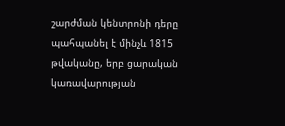շարժման կենտրոնի դերը պահպանել է մինչև 1815 թվականը, երբ ցարական կառավարության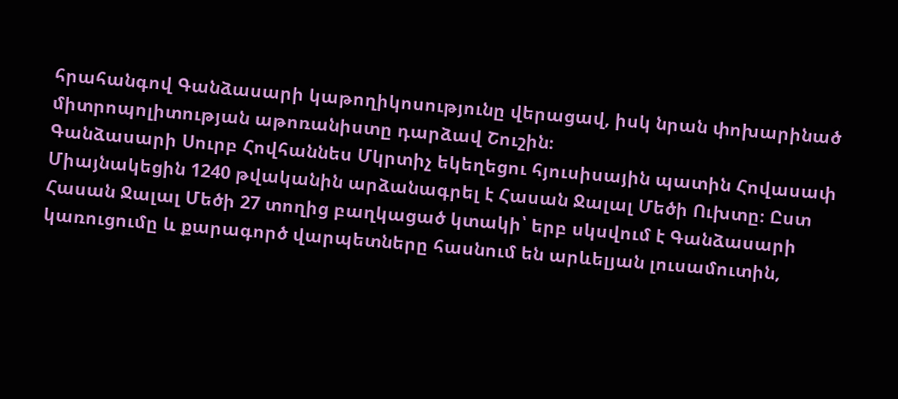հրահանգով Գանձասարի կաթողիկոսությունը վերացավ, իսկ նրան փոխարինած միտրոպոլիտության աթոռանիստը դարձավ Շուշին։
Գանձասարի Սուրբ Հովհաննես Մկրտիչ եկեղեցու հյուսիսային պատին Հովասափ Միայնակեցին 1240 թվականին արձանագրել է Հասան Ջալալ Մեծի Ուխտը։ Ըստ Հասան Ջալալ Մեծի 27 տողից բաղկացած կտակի՝ երբ սկսվում է Գանձասարի կառուցումը և քարագործ վարպետները հասնում են արևելյան լուսամուտին,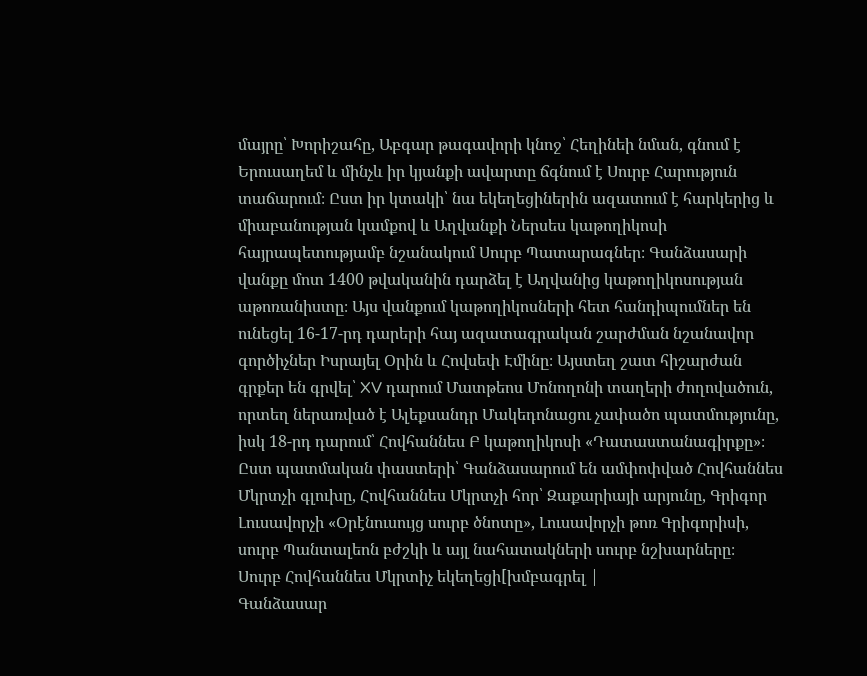մայրը՝ Խորիշահը, Աբգար թագավորի կնոջ՝ Հեղինեի նման, գնում է Երուսաղեմ և մինչև իր կյանքի ավարտը ճգնում է Սուրբ Հարություն տաճարում։ Ըստ իր կտակի՝ նա եկեղեցիներին ազատում է հարկերից և միաբանության կամքով և Աղվանքի Ներսես կաթողիկոսի հայրապետությամբ նշանակում Սուրբ Պատարագներ։ Գանձասարի վանքը մոտ 1400 թվականին դարձել է Աղվանից կաթողիկոսության աթոռանիստը։ Այս վանքում կաթողիկոսների հետ հանդիպումներ են ունեցել 16-17-րդ դարերի հայ ազատագրական շարժման նշանավոր գործիչներ Իսրայել Օրին և Հովսեփ Էմինը։ Այստեղ շատ հիշարժան գրքեր են գրվել՝ XV դարում Մատթեոս Մոնողոնի տաղերի ժողովածուն, որտեղ ներառված է Ալեքսանդր Մակեդոնացու չափածո պատմությունը, իսկ 18-րդ դարում՝ Հովհաննես Բ կաթողիկոսի «Դատաստանագիրքը»։
Ըստ պատմական փաստերի՝ Գանձասարում են ամփոփված Հովհաննես Մկրտչի գլուխը, Հովհաննես Մկրտչի հոր՝ Զաքարիայի արյունը, Գրիգոր Լուսավորչի «Օրէնուսույց սուրբ ծնոտը», Լուսավորչի թոռ Գրիգորիսի, սուրբ Պանտալեոն բժշկի և այլ նահատակների սուրբ նշխարները։
Սուրբ Հովհաննես Մկրտիչ եկեղեցի[խմբագրել |
Գանձասար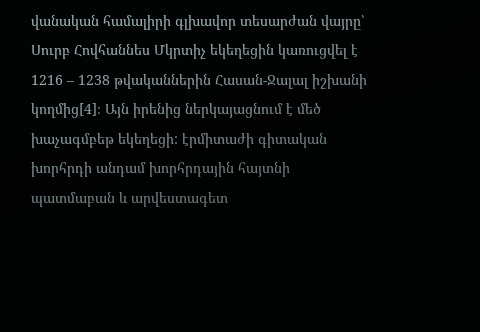վանական համալիրի գլխավոր տեսարժան վայրը՝ Սուրբ Հովհաննես Մկրտիչ եկեղեցին կառուցվել է 1216 – 1238 թվականներին Հասան-Ջալալ իշխանի կողմից[4]։ Այն իրենից ներկայացնում է մեծ խաչագմբեթ եկեղեցի: էրմիտաժի գիտական խորհրդի անդամ խորհրդային հայտնի պատմաբան և արվեստագետ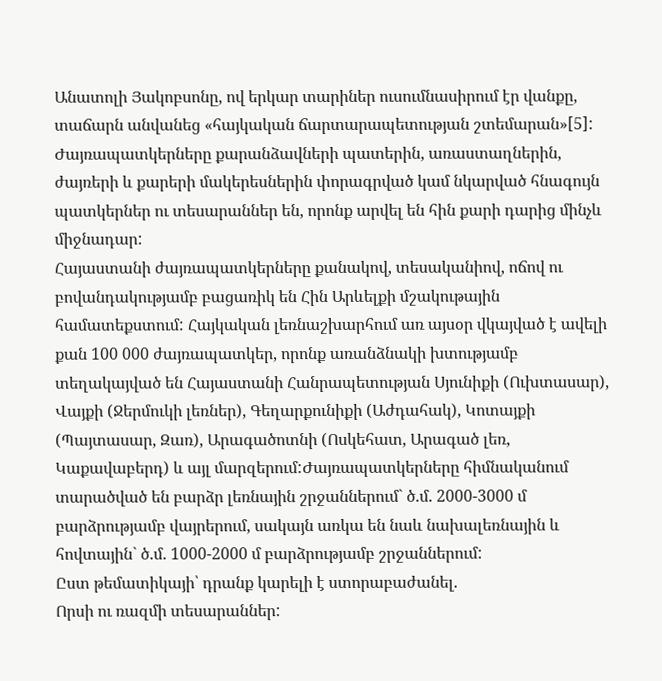Անատոլի Յակոբսոնը, ով երկար տարիներ ուսումնասիրում էր վանքը, տաճարն անվանեց «հայկական ճարտարապետության շտեմարան»[5]:
Ժայռապատկերները քարանձավների պատերին, առաստաղներին, ժայռերի և քարերի մակերեսներին փորագրված կամ նկարված հնագույն պատկերներ ու տեսարաններ են, որոնք արվել են հին քարի դարից մինչև միջնադար:
Հայաստանի ժայռապատկերները քանակով, տեսականիով, ոճով ու բովանդակությամբ բացառիկ են Հին Արևելքի մշակութային համատեքստում: Հայկական լեռնաշխարհում առ այսօր վկայված է ավելի քան 100 000 ժայռապատկեր, որոնք առանձնակի խտությամբ տեղակայված են Հայաստանի Հանրապետության Սյունիքի (Ուխտասար), Վայքի (Ջերմուկի լեռներ), Գեղարքունիքի (Աժդահակ), Կոտայքի (Պայտասար, Զառ), Արագածոտնի (Ոսկեհատ, Արագած լեռ, Կաքավաբերդ) և այլ մարզերում:Ժայռապատկերները հիմնականում տարածված են բարձր լեռնային շրջաններում` ծ.մ. 2000-3000 մ բարձրությամբ վայրերում, սակայն առկա են նաև նախալեռնային և հովտային` ծ.մ. 1000-2000 մ բարձրությամբ շրջաններում:
Ըստ թեմատիկայի՝ դրանք կարելի է ստորաբաժանել.
Որսի ու ռազմի տեսարաններ: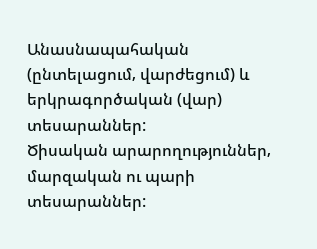Անասնապահական (ընտելացում‚ վարժեցում) և երկրագործական (վար) տեսարաններ:
Ծիսական արարողություններ‚ մարզական ու պարի տեսարաններ: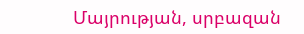Մայրության, սրբազան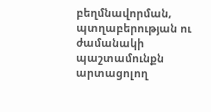բեղմնավորման, պտղաբերության ու ժամանակի պաշտամունքն արտացոլող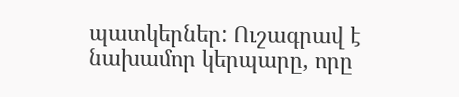պատկերներ: Ուշագրավ է նախամոր կերպարը, որը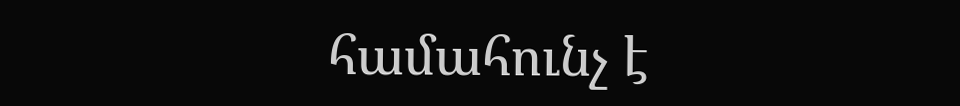համահունչ է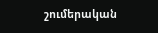շումերական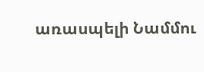առասպելի Նամմու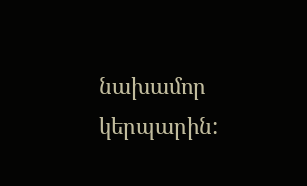նախամոր կերպարին: